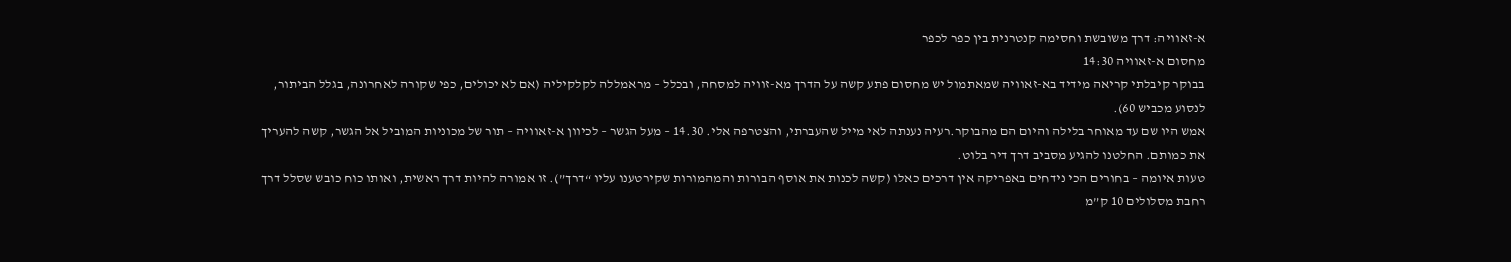א-זאוויה: דרך משובשת וחסימה קנטרנית בין כפר לכפר
מחסום א-זאוויה 14:30
בבוקר קיבלתי קריאה מידיד בא-זאוויה שמאתמול יש מחסום פתע קשה על הדרך מא-זוויה למסחה, ובכלל – מראמללה לקלקיליה (אם לא יכולים, כפי שקורה לאחרונה, בגלל הביתור, לנסוע מכביש 60).
אמש היו שם עד מאוחר בלילה והיום הם מהבוקר.רעיה נענתה לאי מייל שהעברתי, והצטרפה אלי. 14.30 – מעל הגשר – לכיוון א-זאוויה – תור של מכוניות המוביל אל הגשר, קשה להעריך את כמותם. החלטנו להגיע מסביב דרך דיר בלוט.
טעות איומה – בחורים הכי נידחים באפריקה אין דרכים כאלו (קשה לכנות את אוסף הבורות והמהמורות שקירטענו עליו “דרך”). זו אמורה להיות דרך ראשית, ואותו כוח כובש שסלל דרך רחבת מסלולים 10 ק”מ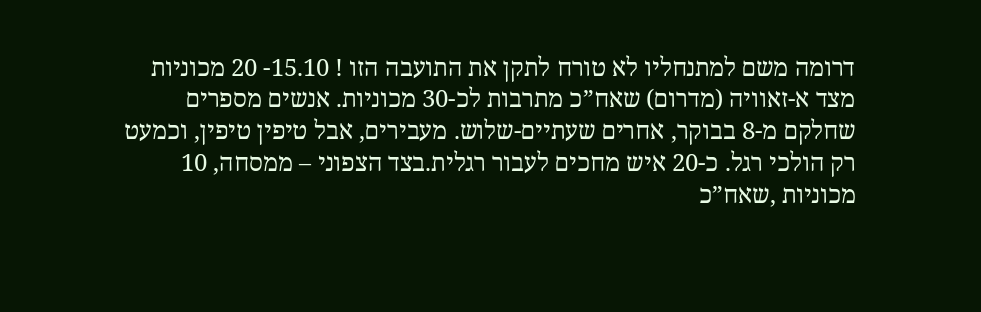דרומה משם למתנחליו לא טורח לתקן את התועבה הזו ! 15.10- 20 מכוניות מצד א-זאוויה (מדרום) שאח”כ מתרבות לכ-30 מכוניות. אנשים מספרים שחלקם מ-8 בבוקר, אחרים שעתיים-שלוש. מעבירים, אבל טיפין טיפין, וכמעט רק הולכי רגל. כ-20 איש מחכים לעבור רגלית.בצד הצפוני – ממסחה, 10 מכוניות ,שאח”כ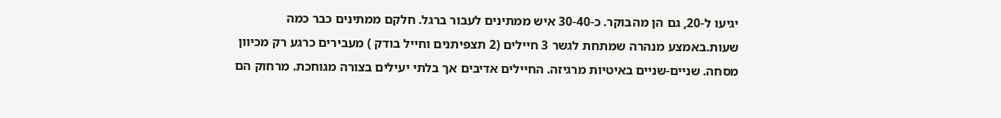יגיעו ל-20, גם הן מהבוקר. כ-30-40 איש ממתינים לעבור ברגל. חלקם ממתינים כבר כמה שעות.באמצע מנהרה שמתחת לגשר 3 חיילים (2 תצפיתנים וחייל בודק ) מעבירים כרגע רק מכיוון מסחה. שניים-שניים באיטיות מרגיזה. החיילים אדיבים אך בלתי יעילים בצורה מגוחכת. מרחוק הם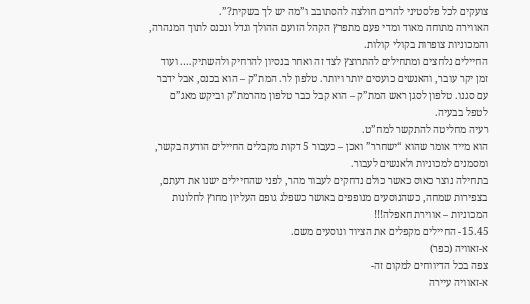צועקים לכל פלסטיני להרים חולצה להסתובב ו”מה יש לך בשקית?”.
האווירה מתוחה מאוד ומדי פעם מתפרץ הקהל הזועם ההולך וגדל ונכנס לתוך המנהרה, והמכוניות צופרות בקולי קולות.
החיילים נלחצים ומתחילים להתרוצץ לצד זה ואחר בנסיון להרחיק ולהשתיק…. ועוד זמן יקר עובר, והאנשים כועסים יותר ויותר. טלפון לר. המת”ק – הוא בכנס, אבל ידבר עם סגנו. טלפון לסגן ראש המת”ק – הוא קבל כבר טלפון מהרמת”ק וביקש מאג”ם לטפל בבעיה.
רעיה מחליטה להתקשר למח”ט.
הוא מייד אומר שהוא “ישחרר” ואכן – כעבור 5 דקות מקבלים החיילים הודעה בקשר, ומסמנים למכוניות ולאנשים לעבור.
בתחילה נוצר כאוס כאשר כולם נדחקים לעבור מהר, לפני שהחיילים ישנו את דעתם, בצפירות שמחה, כשהנוסעים מנופפים באושר כשפלג גופם העליון מחוץ לחלונות המכוניות – אווירת חאפלה!!!
15.45- החיילים מקפלים את הציוד ונוסעים משם.
א-זאוויה (כפר)
צפה בכל הדיווחים למקום זה-
א-זאוויה עיירה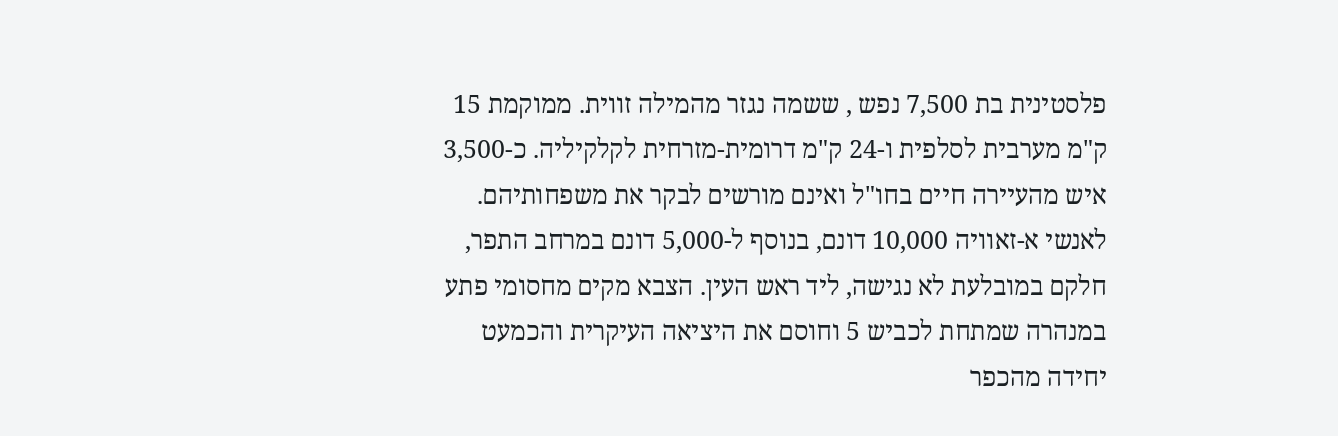פלסטינית בת 7,500 נפש , ששמה נגזר מהמילה זווית. ממוקמת 15 ק"מ מערבית לסלפית ו-24 ק"מ דרומית-מזרחית לקלקיליה. כ-3,500 איש מהעיירה חיים בחו"ל ואינם מורשים לבקר את משפחותיהם.
לאנשי א-זאוויה 10,000 דונם, בנוסף ל-5,000 דונם במרחב התפר, חלקם במובלעת לא נגישה, ליד ראש העין. הצבא מקים מחסומי פתע במנהרה שמתחת לכביש 5 וחוסם את היציאה העיקרית והכמעט יחידה מהכפר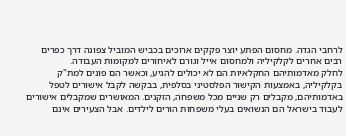לרחבי הגדה. מחסום הפתע יוצר פקקים ארוכים בכביש המוביל צפונה דרך כפרים רבים אחרים לקלקיליה ולמחסום אייל וגורם לאיחורים למקומות העבודה.
לחלק מאדמותיהם החקלאיות הם לא יכולים להגיע, וכאשר הם פונים למת"ק בקלקיליה, באמצעות הקישור הפלסטיני בסלפית, בבקשה לקבל אישורים לטפל באדמותיהם, מקבלים רק שניים מכל משפחה, הזקנים. המאושרים שמקבלים אישורים לעבוד בישראל הם הנשואים בעלי משפחות הורים לילדים. אבל הצעירים אינם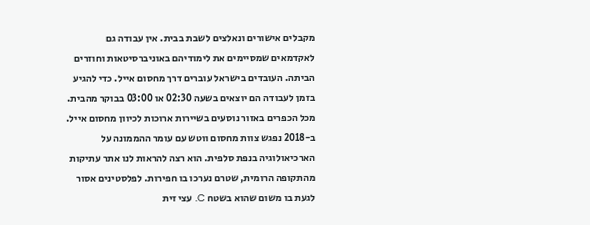מקבלים אישורים ונאלצים לשבת בבית. אין עבודה גם לאקדמאים שמסיימים את לימודיהם באוניברסיטאות וחוזרים הביתה. העובדים בישראל עוברים דרך מחסום אייל. כדי להגיע בזמן לעבודה הם יוצאים בשעה 02:30 או 03:00 בבוקר מהבית. מכל הכפרים באזור נוסעים בשיירות ארוכות לכיוון מחסום אייל.
ב-2018 נפגש צוות מחסום ווטש עם עומר ההממונה על הארכיאולוגיה בנפת סלפית. הוא רצה להראות לנו אתר עתיקות מהתקופה הרומית, שטרם נערכו בו חפירות. לפלסטינים אסור לגעת בו משום שהוא בשטח C. עצי זית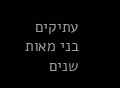עתיקים בני מאות שנים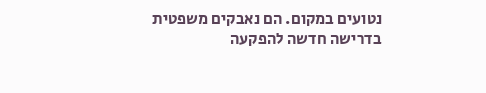נטועים במקום. הם נאבקים משפטית בדרישה חדשה להפקעה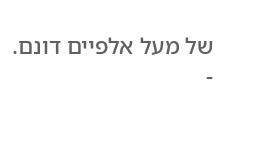של מעל אלפיים דונם.
-